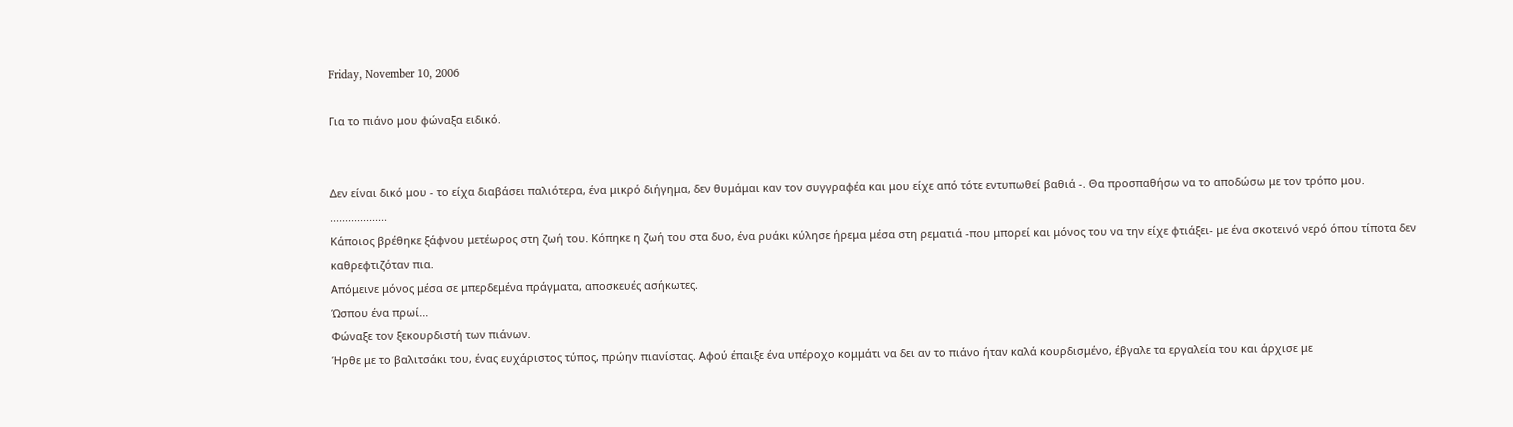Friday, November 10, 2006

Για το πιάνο μου φώναξα ειδικό.


Δεν είναι δικό μου - το είχα διαβάσει παλιότερα, ένα μικρό διήγημα, δεν θυμάμαι καν τον συγγραφέα και μου είχε από τότε εντυπωθεί βαθιά -. Θα προσπαθήσω να το αποδώσω με τον τρόπο μου.
...................
Κάποιος βρέθηκε ξάφνου μετέωρος στη ζωή του. Κόπηκε η ζωή του στα δυο, ένα ρυάκι κύλησε ήρεμα μέσα στη ρεματιά -που μπορεί και μόνος του να την είχε φτιάξει- με ένα σκοτεινό νερό όπου τίποτα δεν καθρεφτιζόταν πια.
Απόμεινε μόνος μέσα σε μπερδεμένα πράγματα, αποσκευές ασήκωτες.
Ώσπου ένα πρωί...
Φώναξε τον ξεκουρδιστή των πιάνων.
Ήρθε με το βαλιτσάκι του, ένας ευχάριστος τύπος, πρώην πιανίστας. Αφού έπαιξε ένα υπέροχο κομμάτι να δει αν το πιάνο ήταν καλά κουρδισμένο, έβγαλε τα εργαλεία του και άρχισε με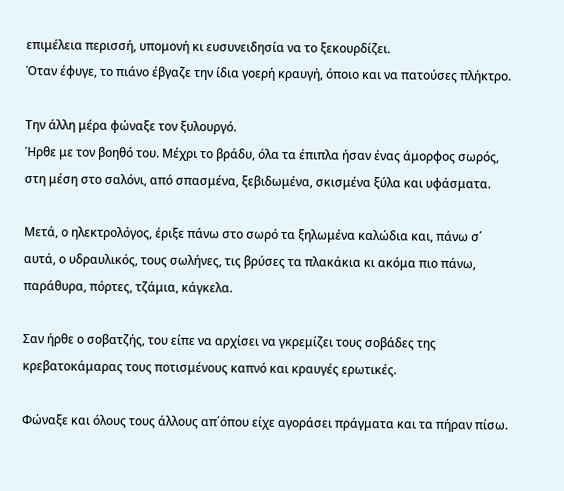επιμέλεια περισσή, υπομονή κι ευσυνειδησία να το ξεκουρδίζει.
Όταν έφυγε, το πιάνο έβγαζε την ίδια γοερή κραυγή, όποιο και να πατούσες πλήκτρο.

Την άλλη μέρα φώναξε τον ξυλουργό.
Ήρθε με τον βοηθό του. Μέχρι το βράδυ, όλα τα έπιπλα ήσαν ένας άμορφος σωρός, στη μέση στο σαλόνι, από σπασμένα, ξεβιδωμένα, σκισμένα ξύλα και υφάσματα.

Μετά, ο ηλεκτρολόγος, έριξε πάνω στο σωρό τα ξηλωμένα καλώδια και, πάνω σ΄ αυτά, ο υδραυλικός, τους σωλήνες, τις βρύσες τα πλακάκια κι ακόμα πιο πάνω, παράθυρα, πόρτες, τζάμια, κάγκελα.

Σαν ήρθε ο σοβατζής, του είπε να αρχίσει να γκρεμίζει τους σοβάδες της κρεβατοκάμαρας τους ποτισμένους καπνό και κραυγές ερωτικές.

Φώναξε και όλους τους άλλους απ΄όπου είχε αγοράσει πράγματα και τα πήραν πίσω.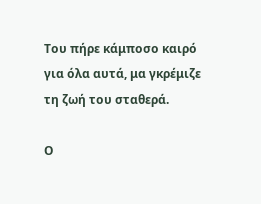Του πήρε κάμποσο καιρό για όλα αυτά, μα γκρέμιζε τη ζωή του σταθερά.

Ο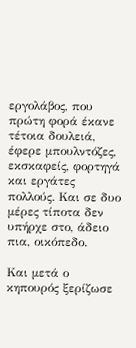εργολάβος, που πρώτη φορά έκανε τέτοια δουλειά, έφερε μπουλντόζες, εκσκαφείς, φορτηγά και εργάτες πολλούς. Και σε δυο μέρες τίποτα δεν υπήρχε στο, άδειο πια, οικόπεδο.

Και μετά ο κηπουρός ξερίζωσε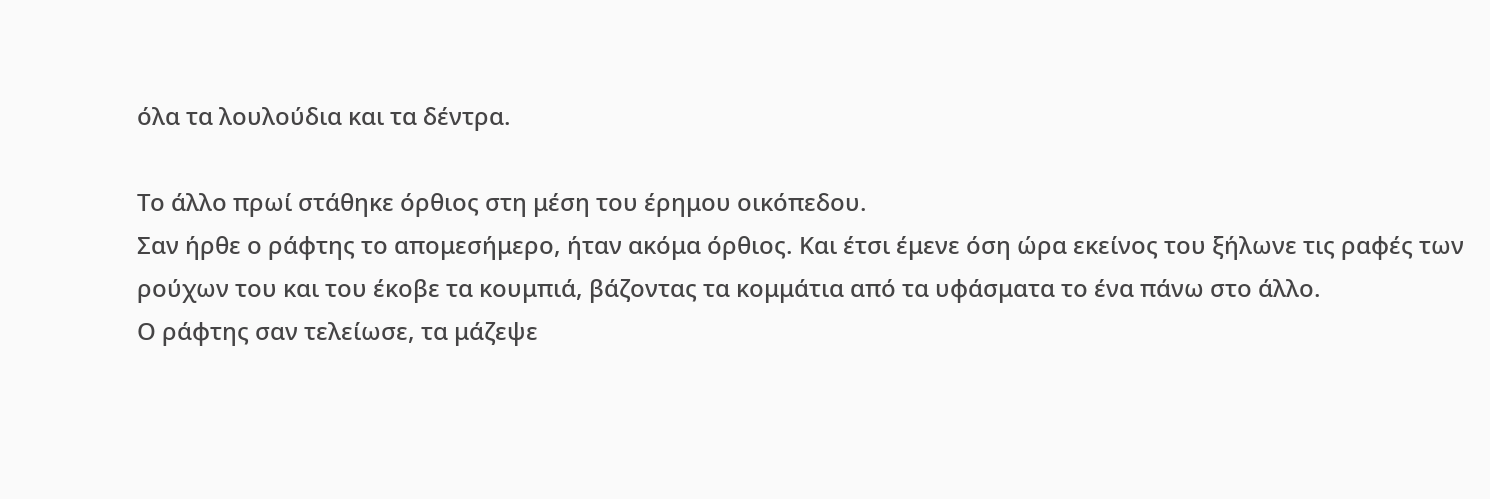όλα τα λουλούδια και τα δέντρα.

Το άλλο πρωί στάθηκε όρθιος στη μέση του έρημου οικόπεδου.
Σαν ήρθε ο ράφτης το απομεσήμερο, ήταν ακόμα όρθιος. Και έτσι έμενε όση ώρα εκείνος του ξήλωνε τις ραφές των ρούχων του και του έκοβε τα κουμπιά, βάζοντας τα κομμάτια από τα υφάσματα το ένα πάνω στο άλλο.
Ο ράφτης σαν τελείωσε, τα μάζεψε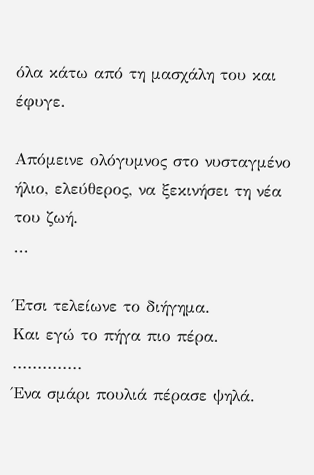όλα κάτω από τη μασχάλη του και έφυγε.

Απόμεινε ολόγυμνος στο νυσταγμένο ήλιο, ελεύθερος, να ξεκινήσει τη νέα του ζωή.
...

Έτσι τελείωνε το διήγημα.
Και εγώ το πήγα πιο πέρα.
..............
Ένα σμάρι πουλιά πέρασε ψηλά.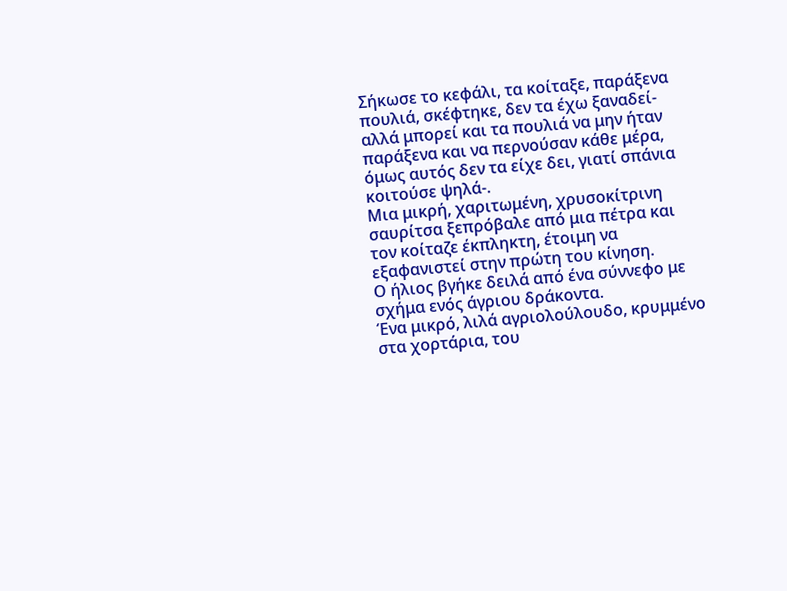Σήκωσε το κεφάλι, τα κοίταξε, παράξενα πουλιά, σκέφτηκε, δεν τα έχω ξαναδεί- αλλά μπορεί και τα πουλιά να μην ήταν παράξενα και να περνούσαν κάθε μέρα, όμως αυτός δεν τα είχε δει, γιατί σπάνια κοιτούσε ψηλά-.
Μια μικρή, χαριτωμένη, χρυσοκίτρινη σαυρίτσα ξεπρόβαλε από μια πέτρα και τον κοίταζε έκπληκτη, έτοιμη να εξαφανιστεί στην πρώτη του κίνηση.
Ο ήλιος βγήκε δειλά από ένα σύννεφο με σχήμα ενός άγριου δράκοντα.
Ένα μικρό, λιλά αγριολούλουδο, κρυμμένο στα χορτάρια, του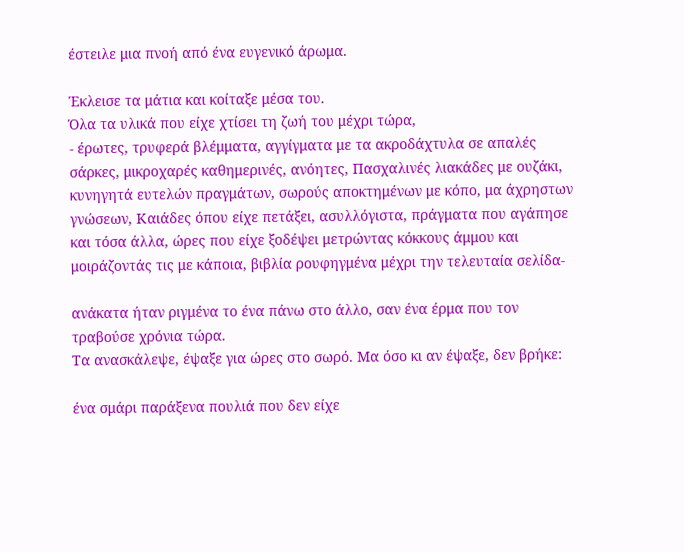έστειλε μια πνοή από ένα ευγενικό άρωμα.

Έκλεισε τα μάτια και κοίταξε μέσα του.
Όλα τα υλικά που είχε χτίσει τη ζωή του μέχρι τώρα,
- έρωτες, τρυφερά βλέμματα, αγγίγματα με τα ακροδάχτυλα σε απαλές σάρκες, μικροχαρές καθημερινές, ανόητες, Πασχαλινές λιακάδες με ουζάκι, κυνηγητά ευτελών πραγμάτων, σωρούς αποκτημένων με κόπο, μα άχρηστων γνώσεων, Καιάδες όπου είχε πετάξει, ασυλλόγιστα, πράγματα που αγάπησε και τόσα άλλα, ώρες που είχε ξοδέψει μετρώντας κόκκους άμμου και μοιράζοντάς τις με κάποια, βιβλία ρουφηγμένα μέχρι την τελευταία σελίδα-

ανάκατα ήταν ριγμένα το ένα πάνω στο άλλο, σαν ένα έρμα που τον τραβούσε χρόνια τώρα.
Τα ανασκάλεψε, έψαξε για ώρες στο σωρό. Μα όσο κι αν έψαξε, δεν βρήκε:

ένα σμάρι παράξενα πουλιά που δεν είχε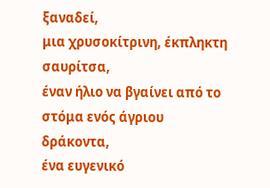ξαναδεί,
μια χρυσοκίτρινη, έκπληκτη σαυρίτσα,
έναν ήλιο να βγαίνει από το στόμα ενός άγριου δράκοντα,
ένα ευγενικό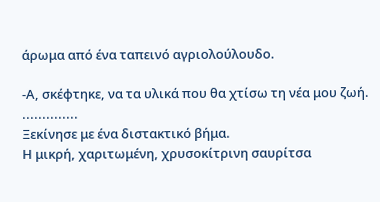άρωμα από ένα ταπεινό αγριολούλουδο.

-Α, σκέφτηκε, να τα υλικά που θα χτίσω τη νέα μου ζωή.
..............
Ξεκίνησε με ένα διστακτικό βήμα.
Η μικρή, χαριτωμένη, χρυσοκίτρινη σαυρίτσα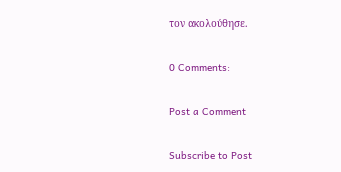τον ακολούθησε.

0 Comments:

Post a Comment

Subscribe to Post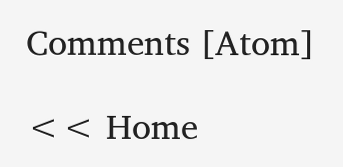Comments [Atom]

<< Home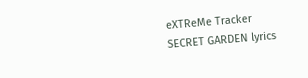eXTReMe Tracker
SECRET GARDEN lyrics